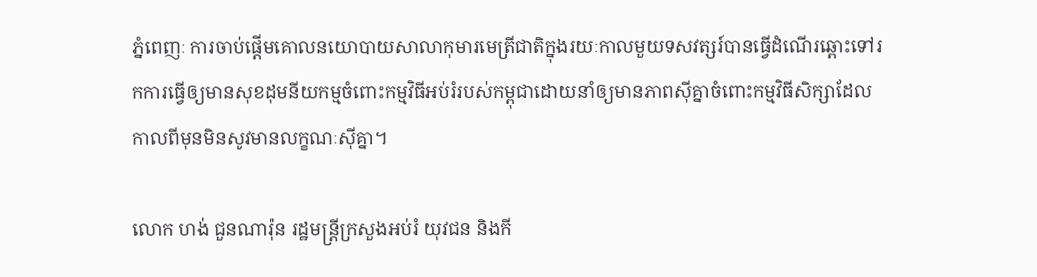ភ្នំពេញៈ ការចាប់ផ្តើមគោលនយោបាយសាលាកុមារមេត្រីជាតិក្នុងរយៈកាលមួយទសវត្សរ៍បានធ្វើដំណើរឆ្ពោះទៅរកការធ្វើឲ្យមានសុខដុមនីយកម្មចំពោះកម្មវិធីអប់រំរបស់កម្ពុជាដោយនាំឲ្យមានភាពស៊ីគ្នាចំពោះកម្មវិធីសិក្សាដែលកាលពីមុនមិនសូវមានលក្ខណៈស៊ីគ្នា។

លោក ហង់ ជួនណារ៉ុន រដ្ឋមន្រ្តីក្រសួងអប់រំ យុវជន និងកី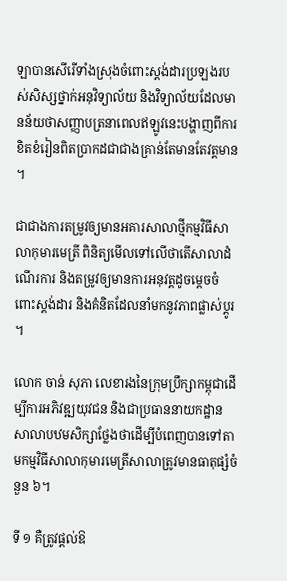ឡាបានសើរើទាំងស្រុងចំពោះស្តង់ដារប្រឡងរបស់សិស្សថ្នាក់អនុវិទ្យាល័យ និងវិទ្យាល័យដែលមានន័យថាសញ្ញាបត្រនាពេលឥឡូវនេះបង្ហាញពីការខិតខំរៀនពិតប្រាកដជាជាងគ្រាន់តែមានតែវត្តមាន។

ជាជាងការតម្រូវឲ្យមានអគារសាលាថ្មីកម្មវិធីសាលាកុមារមេត្រី ពិនិត្យមើលទៅលើថាតើសាលាដំណើរការ និងតម្រូវឲ្យមានការអនុវត្តដូចម្តេចចំពោះស្តង់ដារ និងគំនិតដែលនាំមកនូវភាពផ្លាស់ប្តូរ។

លោក ចាន់ សុភា លេខារងនៃក្រុមប្រឹក្សាកម្ពុជាដើម្បីការអភិវឌ្ឍយុវជន និងជាប្រធាននាយកដ្ឋានសាលាបឋមសិក្សាថ្លែងថាដើម្បីបំពេញបានទៅតាមកម្មវិធីសាលាកុមារមេត្រីសាលាត្រូវមានធាតុផ្សំចំនួន ៦។

ទី ១ គឺត្រូវផ្តល់ឱ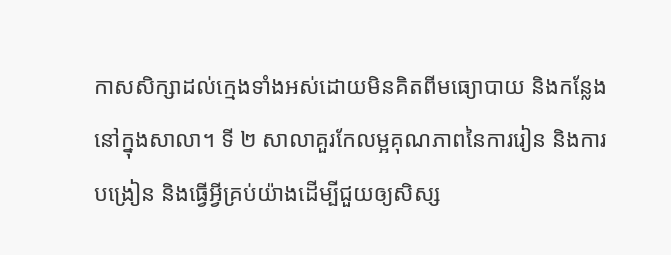កាសសិក្សាដល់ក្មេងទាំងអស់ដោយមិនគិតពីមធ្យោបាយ និងកន្លែងនៅក្នុងសាលា។ ទី ២ សាលាគួរកែលម្អគុណភាពនៃការរៀន និងការបង្រៀន និងធ្វើអ្វីគ្រប់យ៉ាងដើម្បីជួយឲ្យសិស្ស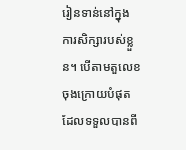រៀនទាន់នៅក្នុងការសិក្សារបស់ខ្លួន។ បើតាមតួលេខចុងក្រោយបំផុតដែលទទួលបានពី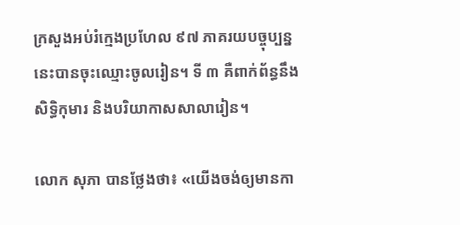ក្រសួងអប់រំក្មេងប្រហែល ៩៧ ភាគរយបច្ចុប្បន្ននេះបានចុះឈ្មោះចូលរៀន។ ទី ៣ គឺពាក់ព័ន្ធនឹងសិទ្ធិកុមារ និងបរិយាកាសសាលារៀន។

លោក សុភា បានថ្លែងថា៖ «យើងចង់ឲ្យមានកា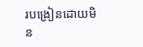របង្រៀនដោយមិន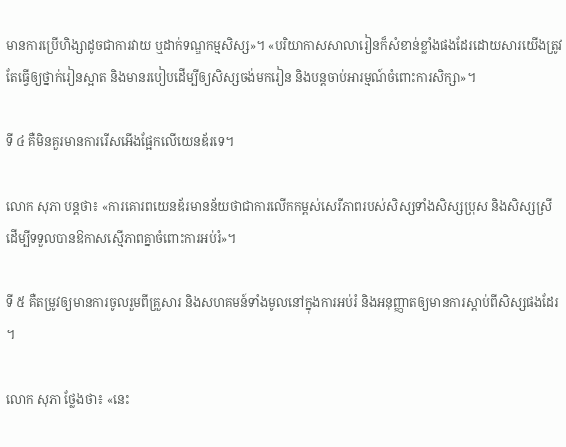មានការប្រើហិង្សាដូចជាការវាយ ឬដាក់ទណ្ឌកម្មសិស្ស»។ «បរិយាកាសសាលារៀនក៏សំខាន់ខ្លាំងផងដែរដោយសារយើងត្រូវតែធ្វើឲ្យថ្នាក់រៀនស្អាត និងមានរបៀបដើម្បីឲ្យសិស្សចង់មករៀន និងបន្តចាប់អារម្មណ៍ចំពោះការសិក្សា»។

ទី ៤ គឺមិនគួរមានការរើសអើងផ្អែកលើយេនឌ័រទេ។

លោក សុភា បន្តថា៖ «ការគោរពយេនឌ័រមានន័យថាជាការលើកកម្ពស់សេរីភាពរបស់សិស្សទាំងសិស្សប្រុស និងសិស្សស្រីដើម្បីទទួលបានឱកាសស្មើភាពគ្នាចំពោះការអប់រំ»។

ទី ៥ គឺតម្រូវឲ្យមានការចូលរួមពីគ្រួសារ និងសហគមន៍ទាំងមូលនៅក្នុងការអប់រំ និងអនុញ្ញាតឲ្យមានការស្តាប់ពីសិស្សផងដែរ។

លោក សុភា ថ្លែងថា៖ «នេះ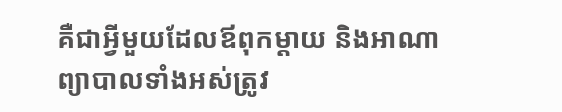គឺជាអ្វីមួយដែលឪពុកម្តាយ និងអាណាព្យាបាលទាំងអស់ត្រូវ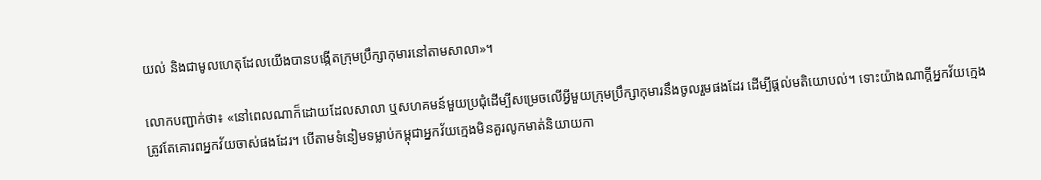យល់ និងជាមូលហេតុដែលយើងបានបង្កើតក្រុមប្រឹក្សាកុមារនៅតាមសាលា»។

លោកបញ្ជាក់ថា៖ «នៅពេលណាក៏ដោយដែលសាលា ឬសហគមន៍មួយប្រជុំដើម្បីសម្រេចលើអ្វីមួយក្រុមប្រឹក្សាកុមារនឹងចូលរួមផងដែរ ដើម្បីផ្តល់មតិយោបល់។ ទោះយ៉ាងណាក្តីអ្នកវ័យក្មេងត្រូវតែគោរពអ្នកវ័យចាស់ផងដែរ។ បើតាមទំនៀមទម្លាប់កម្ពុជាអ្នកវ័យក្មេងមិនគួរលូកមាត់និយាយកា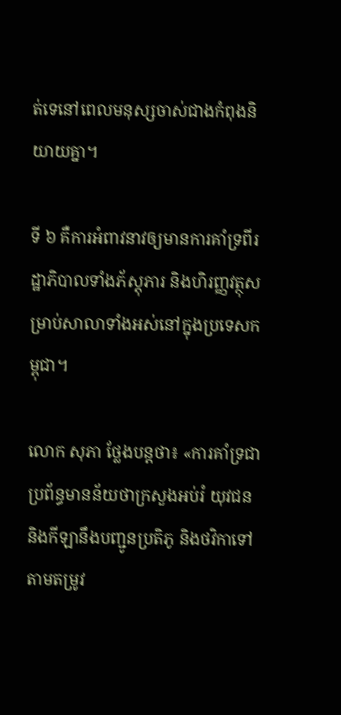ត់ទេនៅពេលមនុស្សចាស់ជាងកំពុងនិយាយគ្នា។

ទី ៦ គឺការអំពាវនាវឲ្យមានការគាំទ្រពីរដ្ឋាភិបាលទាំងភ័ស្តុភារ និងហិរញ្ញវត្ថុសម្រាប់សាលាទាំងអស់នៅក្នុងប្រទេសកម្ពុជា។

លោក សុភា ថ្លែងបន្តថា៖ «ការគាំទ្រជាប្រព័ន្ធមានន័យថាក្រសួងអប់រំ យុវជន និងកីឡានឹងបញ្ជូនប្រតិភូ និងថវិកាទៅតាមតម្រូវ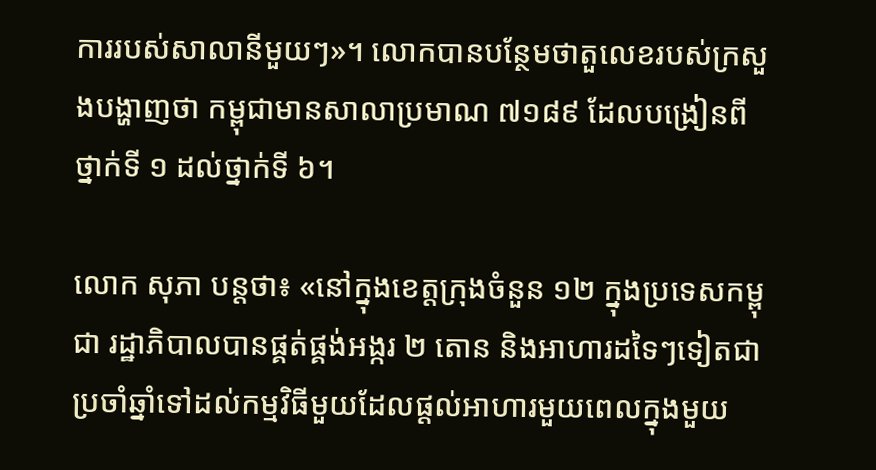ការរបស់សាលានីមួយៗ»។ លោកបានបន្ថែមថាតួលេខរបស់ក្រសួងបង្ហាញថា កម្ពុជាមានសាលាប្រមាណ ៧១៨៩ ដែលបង្រៀនពីថ្នាក់ទី ១ ដល់ថ្នាក់ទី ៦។

លោក សុភា បន្តថា៖ «នៅក្នុងខេត្តក្រុងចំនួន ១២ ក្នុងប្រទេសកម្ពុជា រដ្ឋាភិបាលបានផ្គត់ផ្គង់អង្ករ ២ តោន និងអាហារដទៃៗទៀតជាប្រចាំឆ្នាំទៅដល់កម្មវិធីមួយដែលផ្តល់អាហារមួយពេលក្នុងមួយ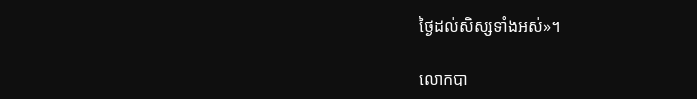ថ្ងៃដល់សិស្សទាំងអស់»។

លោកបា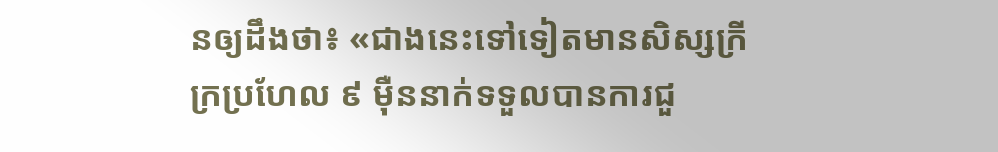នឲ្យដឹងថា៖ «ជាងនេះទៅទៀតមានសិស្សក្រីក្រប្រហែល ៩ ម៉ឺននាក់ទទួលបានការជួ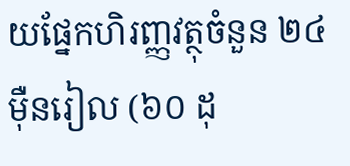យផ្នែកហិរញ្ញវត្ថុចំនួន ២៤ ម៉ឺនរៀល (៦០ ដុ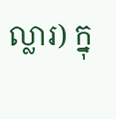ល្លារ) ក្នុ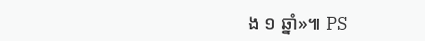ង ១ ឆ្នាំ»៕ PS